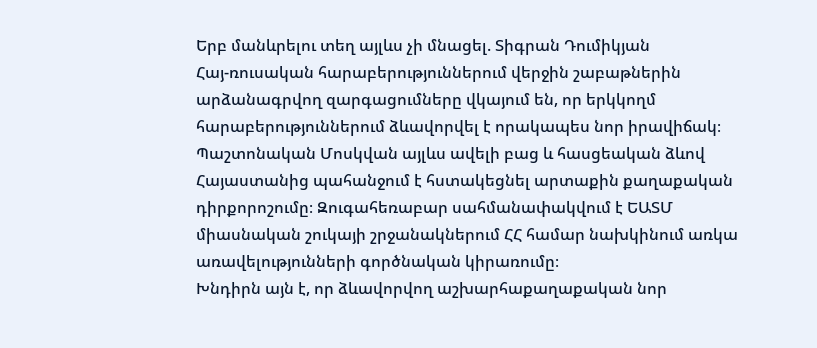Երբ մանևրելու տեղ այլևս չի մնացել. Տիգրան Դումիկյան
Հայ-ռուսական հարաբերություններում վերջին շաբաթներին արձանագրվող զարգացումները վկայում են, որ երկկողմ հարաբերություններում ձևավորվել է որակապես նոր իրավիճակ։ Պաշտոնական Մոսկվան այլևս ավելի բաց և հասցեական ձևով Հայաստանից պահանջում է հստակեցնել արտաքին քաղաքական դիրքորոշումը։ Զուգահեռաբար սահմանափակվում է ԵԱՏՄ միասնական շուկայի շրջանակներում ՀՀ համար նախկինում առկա առավելությունների գործնական կիրառումը։
Խնդիրն այն է, որ ձևավորվող աշխարհաքաղաքական նոր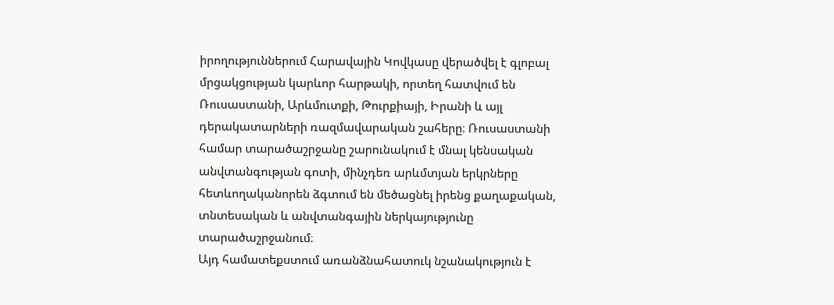իրողություններում Հարավային Կովկասը վերածվել է գլոբալ մրցակցության կարևոր հարթակի, որտեղ հատվում են Ռուսաստանի, Արևմուտքի, Թուրքիայի, Իրանի և այլ դերակատարների ռազմավարական շահերը։ Ռուսաստանի համար տարածաշրջանը շարունակում է մնալ կենսական անվտանգության գոտի, մինչդեռ արևմտյան երկրները հետևողականորեն ձգտում են մեծացնել իրենց քաղաքական, տնտեսական և անվտանգային ներկայությունը տարածաշրջանում։
Այդ համատեքստում առանձնահատուկ նշանակություն է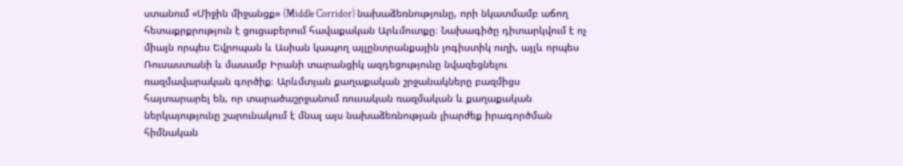ստանում «Միջին միջանցք» (Middle Corridor) նախաձեռնությունը, որի նկատմամբ աճող հետաքրքրություն է ցուցաբերում հավաքական Արևմուտքը։ Նախագիծը դիտարկվում է ոչ միայն որպես Եվրոպան և Ասիան կապող այլընտրանքային լոգիստիկ ուղի, այլև որպես Ռուսաստանի և մասամբ Իրանի տարանցիկ ազդեցությունը նվազեցնելու ռազմավարական գործիք։ Արևմտյան քաղաքական շրջանակները բազմիցս հայտարարել են, որ տարածաշրջանում ռուսական ռազմական և քաղաքական ներկայությունը շարունակում է մնալ այս նախաձեռնության լիարժեք իրագործման հիմնական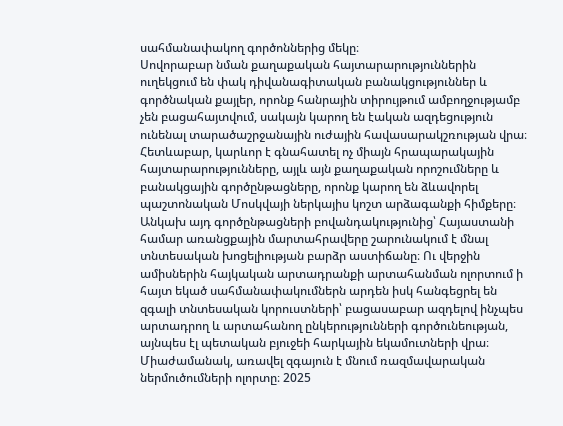սահմանափակող գործոններից մեկը։
Սովորաբար նման քաղաքական հայտարարություններին ուղեկցում են փակ դիվանագիտական բանակցություններ և գործնական քայլեր, որոնք հանրային տիրույթում ամբողջությամբ չեն բացահայտվում, սակայն կարող են էական ազդեցություն ունենալ տարածաշրջանային ուժային հավասարակշռության վրա։ Հետևաբար, կարևոր է գնահատել ոչ միայն հրապարակային հայտարարությունները, այլև այն քաղաքական որոշումները և բանակցային գործընթացները, որոնք կարող են ձևավորել պաշտոնական Մոսկվայի ներկայիս կոշտ արձագանքի հիմքերը։
Անկախ այդ գործընթացների բովանդակությունից՝ Հայաստանի համար առանցքային մարտահրավերը շարունակում է մնալ տնտեսական խոցելիության բարձր աստիճանը։ Ու վերջին ամիսներին հայկական արտադրանքի արտահանման ոլորտում ի հայտ եկած սահմանափակումներն արդեն իսկ հանգեցրել են զգալի տնտեսական կորուստների՝ բացասաբար ազդելով ինչպես արտադրող և արտահանող ընկերությունների գործունեության, այնպես էլ պետական բյուջեի հարկային եկամուտների վրա։
Միաժամանակ, առավել զգայուն է մնում ռազմավարական ներմուծումների ոլորտը։ 2025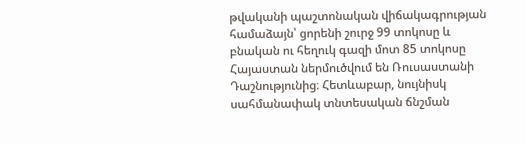թվականի պաշտոնական վիճակագրության համաձայն՝ ցորենի շուրջ 99 տոկոսը և բնական ու հեղուկ գազի մոտ 85 տոկոսը Հայաստան ներմուծվում են Ռուսաստանի Դաշնությունից։ Հետևաբար, նույնիսկ սահմանափակ տնտեսական ճնշման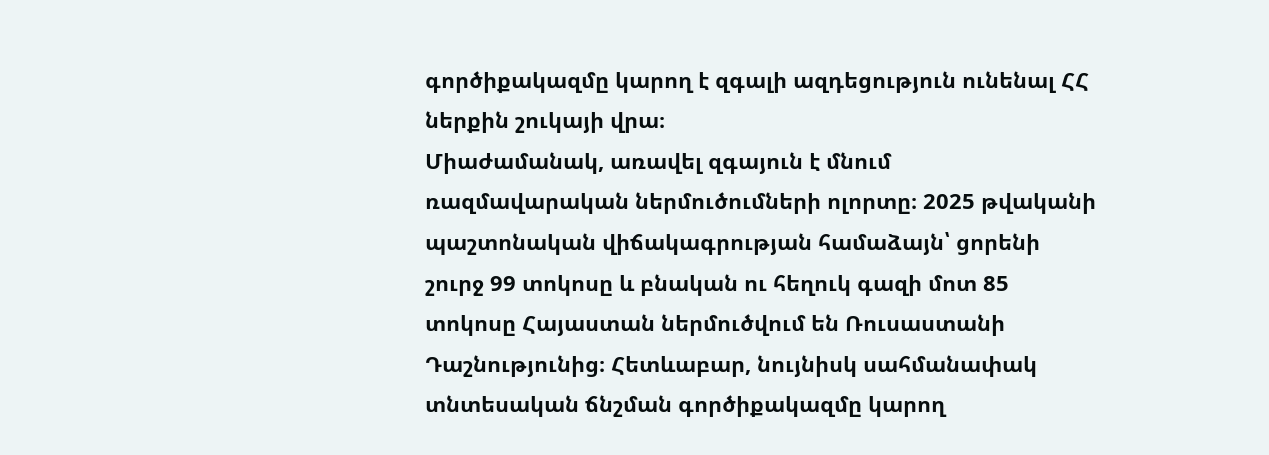գործիքակազմը կարող է զգալի ազդեցություն ունենալ ՀՀ ներքին շուկայի վրա։
Միաժամանակ, առավել զգայուն է մնում ռազմավարական ներմուծումների ոլորտը։ 2025 թվականի պաշտոնական վիճակագրության համաձայն՝ ցորենի շուրջ 99 տոկոսը և բնական ու հեղուկ գազի մոտ 85 տոկոսը Հայաստան ներմուծվում են Ռուսաստանի Դաշնությունից։ Հետևաբար, նույնիսկ սահմանափակ տնտեսական ճնշման գործիքակազմը կարող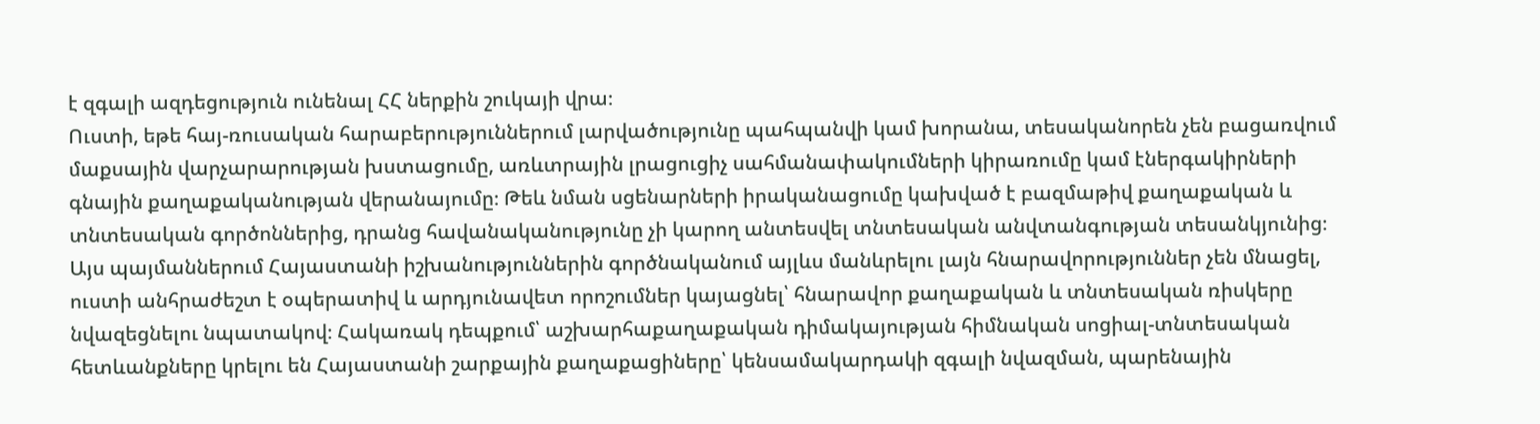է զգալի ազդեցություն ունենալ ՀՀ ներքին շուկայի վրա։
Ուստի, եթե հայ-ռուսական հարաբերություններում լարվածությունը պահպանվի կամ խորանա, տեսականորեն չեն բացառվում մաքսային վարչարարության խստացումը, առևտրային լրացուցիչ սահմանափակումների կիրառումը կամ էներգակիրների գնային քաղաքականության վերանայումը։ Թեև նման սցենարների իրականացումը կախված է բազմաթիվ քաղաքական և տնտեսական գործոններից, դրանց հավանականությունը չի կարող անտեսվել տնտեսական անվտանգության տեսանկյունից։
Այս պայմաններում Հայաստանի իշխանություններին գործնականում այլևս մանևրելու լայն հնարավորություններ չեն մնացել, ուստի անհրաժեշտ է օպերատիվ և արդյունավետ որոշումներ կայացնել՝ հնարավոր քաղաքական և տնտեսական ռիսկերը նվազեցնելու նպատակով։ Հակառակ դեպքում՝ աշխարհաքաղաքական դիմակայության հիմնական սոցիալ-տնտեսական հետևանքները կրելու են Հայաստանի շարքային քաղաքացիները՝ կենսամակարդակի զգալի նվազման, պարենային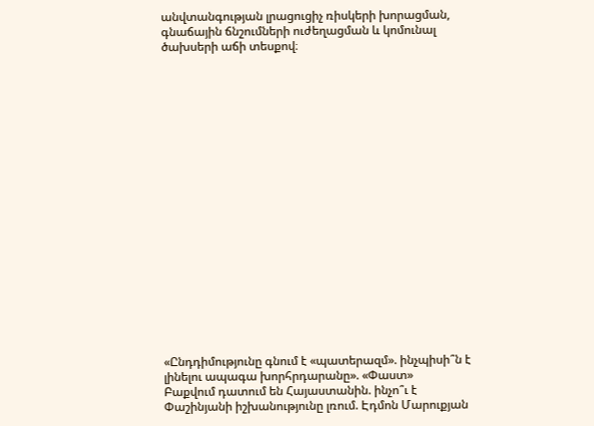անվտանգության լրացուցիչ ռիսկերի խորացման, գնաճային ճնշումների ուժեղացման և կոմունալ ծախսերի աճի տեսքով։




















«Ընդդիմությունը գնում է «պատերազմ». ինչպիսի՞ն է լինելու ապագա խորհրդարանը». «Փաստ»
Բաքվում դատում են Հայաստանին. ինչո՞ւ է Փաշինյանի իշխանությունը լռում. Էդմոն Մարուքյան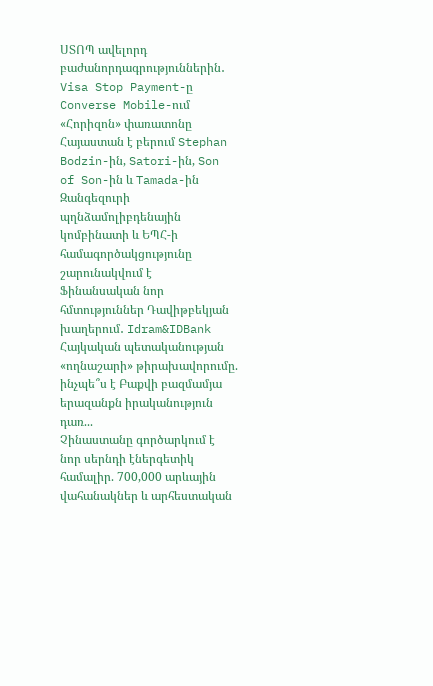ՍՏՈՊ ավելորդ բաժանորդագրություններին․ Visa Stop Payment-ը Converse Mobile-ում
«Հորիզոն» փառատոնը Հայաստան է բերում Stephan Bodzin-ին, Satori-ին, Son of Son-ին և Tamada-ին
Զանգեզուրի պղնձամոլիբդենային կոմբինատի և ԵՊՀ-ի համագործակցությունը շարունակվում է
Ֆինանսական նոր հմտություններ Դավիթբեկյան խաղերում․ Idram&IDBank
Հայկական պետականության «ողնաշարի» թիրախավորումը. ինչպե՞ս է Բաքվի բազմամյա երազանքն իրականություն դառ...
Չինաստանը գործարկում է նոր սերնդի էներգետիկ համալիր. 700,000 արևային վահանակներ և արհեստական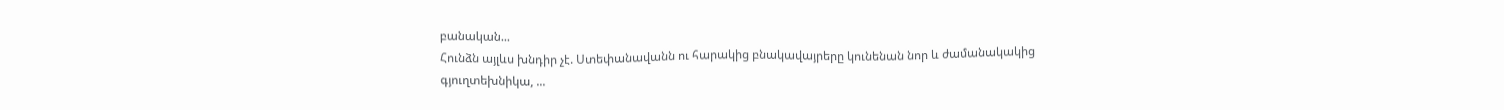բանական...
Հունձն այլևս խնդիր չէ. Ստեփանավանն ու հարակից բնակավայրերը կունենան նոր և ժամանակակից գյուղտեխնիկա, ...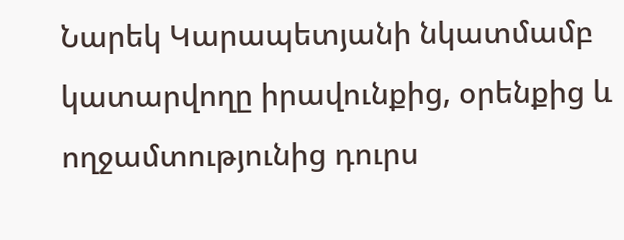Նարեկ Կարապետյանի նկատմամբ կատարվողը իրավունքից, օրենքից և ողջամտությունից դուրս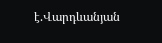է.Վարդևանյան